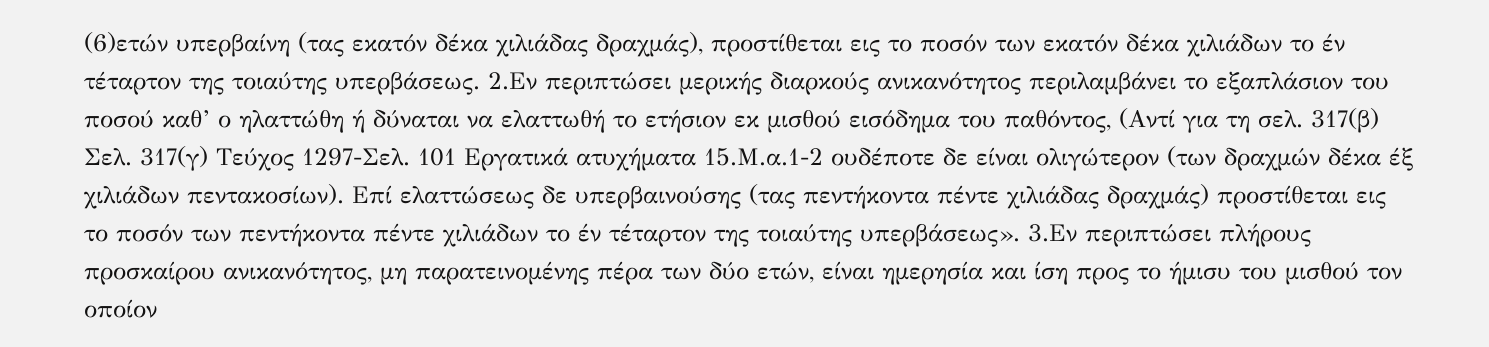(6)ετών υπερβαίνη (τας εκατόν δέκα χιλιάδας δραχμάς), προστίθεται εις το ποσόν των εκατόν δέκα χιλιάδων το έν τέταρτον της τοιαύτης υπερβάσεως. 2.Εν περιπτώσει μερικής διαρκούς ανικανότητος περιλαμβάνει το εξαπλάσιον του ποσού καθ’ ο ηλαττώθη ή δύναται να ελαττωθή το ετήσιον εκ μισθού εισόδημα του παθόντος, (Αντί για τη σελ. 317(β) Σελ. 317(γ) Τεύχος 1297-Σελ. 101 Εργατικά ατυχήματα 15.Μ.α.1-2 ουδέποτε δε είναι ολιγώτερον (των δραχμών δέκα έξ χιλιάδων πεντακοσίων). Επί ελαττώσεως δε υπερβαινούσης (τας πεντήκοντα πέντε χιλιάδας δραχμάς) προστίθεται εις το ποσόν των πεντήκοντα πέντε χιλιάδων το έν τέταρτον της τοιαύτης υπερβάσεως». 3.Εν περιπτώσει πλήρους προσκαίρου ανικανότητος, μη παρατεινομένης πέρα των δύο ετών, είναι ημερησία και ίση προς το ήμισυ του μισθού τον οποίον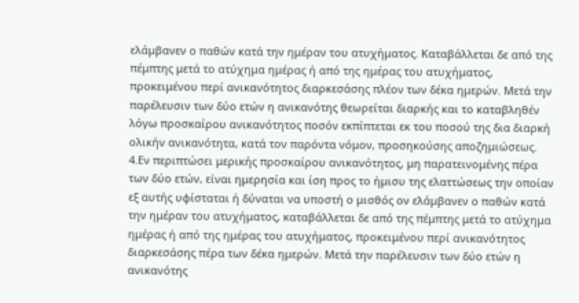ελάμβανεν ο παθών κατά την ημέραν του ατυχήματος. Καταβάλλεται δε από της πέμπτης μετά το ατύχημα ημέρας ή από της ημέρας του ατυχήματος, προκειμένου περί ανικανότητος διαρκεσάσης πλέον των δέκα ημερών. Μετά την παρέλευσιν των δύο ετών η ανικανότης θεωρείται διαρκής και το καταβληθέν λόγω προσκαίρου ανικανότητος ποσόν εκπίπτεται εκ του ποσού της δια διαρκή ολικήν ανικανότητα, κατά τον παρόντα νόμον, προσηκούσης αποζημιώσεως. 4.Εν περιπτώσει μερικής προσκαίρου ανικανότητος, μη παρατεινομένης πέρα των δύο ετών, είναι ημερησία και ίση προς το ήμισυ της ελαττώσεως την οποίαν εξ αυτής υφίσταται ή δύναται να υποστή ο μισθός ον ελάμβανεν ο παθών κατά την ημέραν του ατυχήματος, καταβάλλεται δε από της πέμπτης μετά το ατύχημα ημέρας ή από της ημέρας του ατυχήματος, προκειμένου περί ανικανότητος διαρκεσάσης πέρα των δέκα ημερών. Μετά την παρέλευσιν των δύο ετών η ανικανότης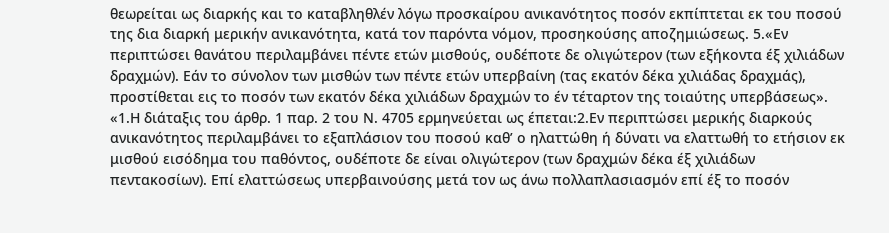θεωρείται ως διαρκής και το καταβληθλέν λόγω προσκαίρου ανικανότητος ποσόν εκπίπτεται εκ του ποσού της δια διαρκή μερικήν ανικανότητα, κατά τον παρόντα νόμον, προσηκούσης αποζημιώσεως. 5.«Εν περιπτώσει θανάτου περιλαμβάνει πέντε ετών μισθούς, ουδέποτε δε ολιγώτερον (των εξήκοντα έξ χιλιάδων δραχμών). Εάν το σύνολον των μισθών των πέντε ετών υπερβαίνη (τας εκατόν δέκα χιλιάδας δραχμάς), προστίθεται εις το ποσόν των εκατόν δέκα χιλιάδων δραχμών το έν τέταρτον της τοιαύτης υπερβάσεως». «1.Η διάταξις του άρθρ. 1 παρ. 2 του Ν. 4705 ερμηνεύεται ως έπεται:2.Εν περιπτώσει μερικής διαρκούς ανικανότητος περιλαμβάνει το εξαπλάσιον του ποσού καθ’ ο ηλαττώθη ή δύνατι να ελαττωθή το ετήσιον εκ μισθού εισόδημα του παθόντος, ουδέποτε δε είναι ολιγώτερον (των δραχμών δέκα έξ χιλιάδων πεντακοσίων). Επί ελαττώσεως υπερβαινούσης μετά τον ως άνω πολλαπλασιασμόν επί έξ το ποσόν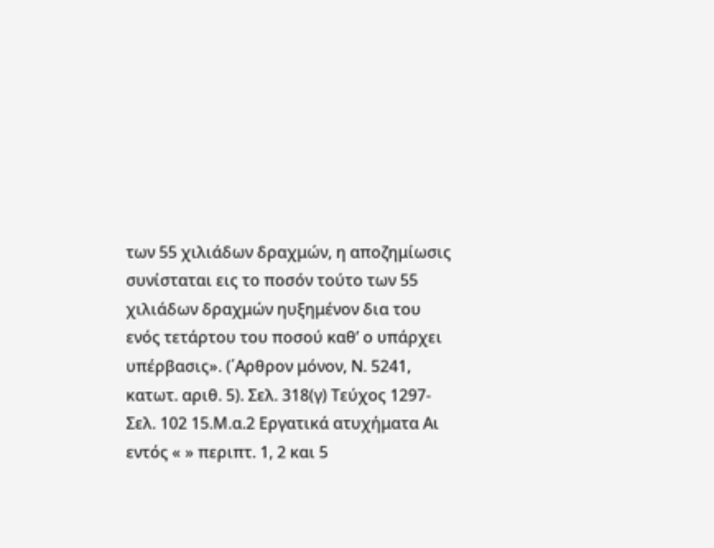των 55 χιλιάδων δραχμών, η αποζημίωσις συνίσταται εις το ποσόν τούτο των 55 χιλιάδων δραχμών ηυξημένον δια του ενός τετάρτου του ποσού καθ’ ο υπάρχει υπέρβασις». (΄Αρθρον μόνον, Ν. 5241, κατωτ. αριθ. 5). Σελ. 318(γ) Τεύχος 1297-Σελ. 102 15.Μ.α.2 Εργατικά ατυχήματα Αι εντός « » περιπτ. 1, 2 και 5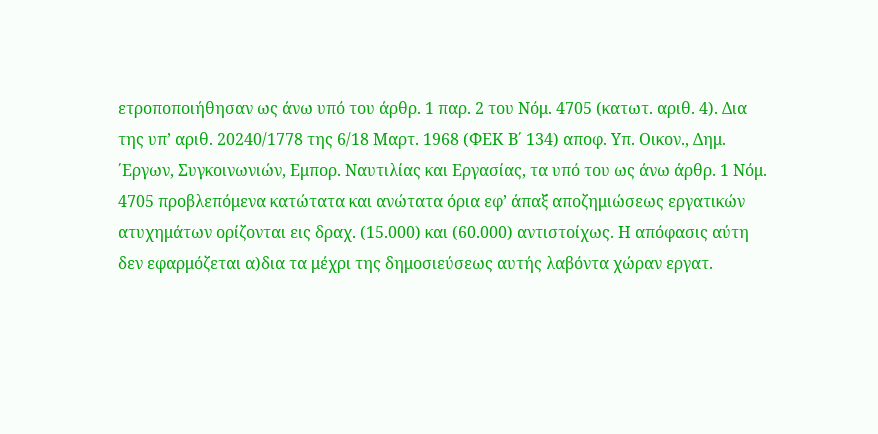ετροποποιήθησαν ως άνω υπό του άρθρ. 1 παρ. 2 του Νόμ. 4705 (κατωτ. αριθ. 4). Δια της υπ’ αριθ. 20240/1778 της 6/18 Μαρτ. 1968 (ΦΕΚ Β΄ 134) αποφ. Υπ. Οικον., Δημ. ΄Εργων, Συγκοινωνιών, Εμπορ. Ναυτιλίας και Εργασίας, τα υπό του ως άνω άρθρ. 1 Νόμ. 4705 προβλεπόμενα κατώτατα και ανώτατα όρια εφ’ άπαξ αποζημιώσεως εργατικών ατυχημάτων ορίζονται εις δραχ. (15.000) και (60.000) αντιστοίχως. Η απόφασις αύτη δεν εφαρμόζεται α)δια τα μέχρι της δημοσιεύσεως αυτής λαβόντα χώραν εργατ.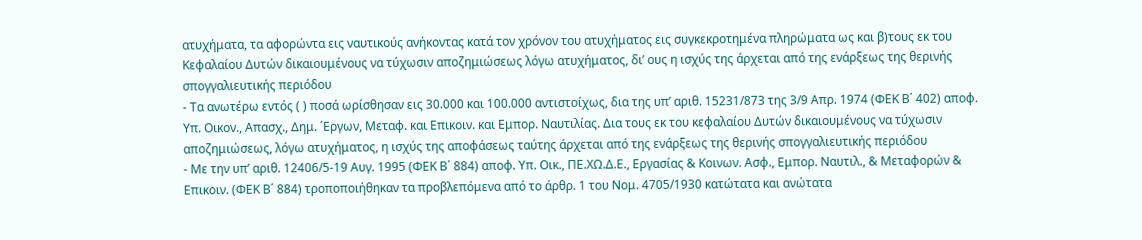ατυχήματα, τα αφορώντα εις ναυτικούς ανήκοντας κατά τον χρόνον του ατυχήματος εις συγκεκροτημένα πληρώματα ως και β)τους εκ του Κεφαλαίου Δυτών δικαιουμένους να τύχωσιν αποζημιώσεως λόγω ατυχήματος, δι’ ους η ισχύς της άρχεται από της ενάρξεως της θερινής σπογγαλιευτικής περιόδου
- Τα ανωτέρω εντός ( ) ποσά ωρίσθησαν εις 30.000 και 100.000 αντιστοίχως, δια της υπ’ αριθ. 15231/873 της 3/9 Απρ. 1974 (ΦΕΚ Β΄ 402) αποφ. Υπ. Οικον., Απασχ., Δημ. ΄Εργων, Μεταφ. και Επικοιν. και Εμπορ. Ναυτιλίας. Δια τους εκ του κεφαλαίου Δυτών δικαιουμένους να τύχωσιν αποζημιώσεως, λόγω ατυχήματος, η ισχύς της αποφάσεως ταύτης άρχεται από της ενάρξεως της θερινής σπογγαλιευτικής περιόδου
- Με την υπ’ αριθ. 12406/5-19 Αυγ. 1995 (ΦΕΚ Β΄ 884) αποφ. Υπ. Οικ., ΠΕ.ΧΩ.Δ.Ε., Εργασίας & Κοινων. Ασφ., Εμπορ. Ναυτιλ., & Μεταφορών & Επικοιν. (ΦΕΚ Β΄ 884) τροποποιήθηκαν τα προβλεπόμενα από το άρθρ. 1 του Νομ. 4705/1930 κατώτατα και ανώτατα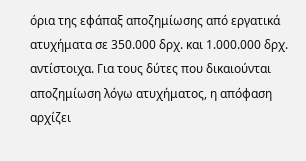όρια της εφάπαξ αποζημίωσης από εργατικά ατυχήματα σε 350.000 δρχ. και 1.000.000 δρχ. αντίστοιχα. Για τους δύτες που δικαιούνται αποζημίωση λόγω ατυχήματος, η απόφαση αρχίζει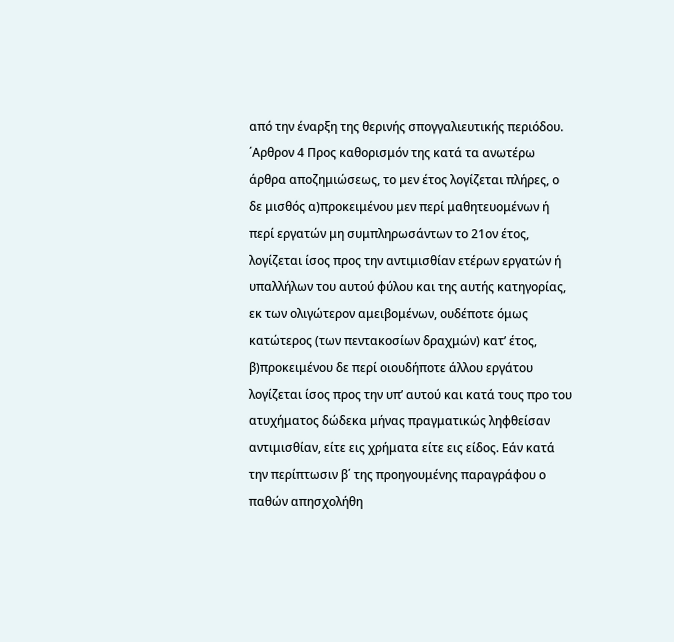από την έναρξη της θερινής σπογγαλιευτικής περιόδου. ΄Αρθρον 4 Προς καθορισμόν της κατά τα ανωτέρω άρθρα αποζημιώσεως, το μεν έτος λογίζεται πλήρες, ο δε μισθός α)προκειμένου μεν περί μαθητευομένων ή περί εργατών μη συμπληρωσάντων το 21ον έτος, λογίζεται ίσος προς την αντιμισθίαν ετέρων εργατών ή υπαλλήλων του αυτού φύλου και της αυτής κατηγορίας, εκ των ολιγώτερον αμειβομένων, ουδέποτε όμως κατώτερος (των πεντακοσίων δραχμών) κατ’ έτος, β)προκειμένου δε περί οιουδήποτε άλλου εργάτου λογίζεται ίσος προς την υπ’ αυτού και κατά τους προ του ατυχήματος δώδεκα μήνας πραγματικώς ληφθείσαν αντιμισθίαν, είτε εις χρήματα είτε εις είδος. Εάν κατά την περίπτωσιν β΄ της προηγουμένης παραγράφου ο παθών απησχολήθη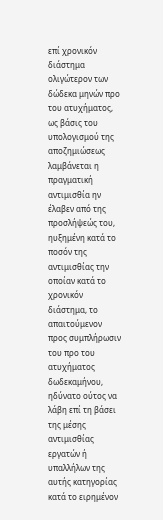επί χρονικόν διάστημα ολιγώτερον των δώδεκα μηνών προ του ατυχήματος, ως βάσις του υπολογισμού της αποζημιώσεως λαμβάνεται η πραγματική αντιμισθία ην έλαβεν από της προσλήψεώς του, ηυξημένη κατά το ποσόν της αντιμισθίας την οποίαν κατά το χρονικόν διάστημα, το απαιτούμενον προς συμπλήρωσιν του προ του ατυχήματος δωδεκαμήνου, ηδύνατο ούτος να λάβη επί τη βάσει της μέσης αντιμισθίας εργατών ή υπαλλήλων της αυτής κατηγορίας κατά το ειρημένον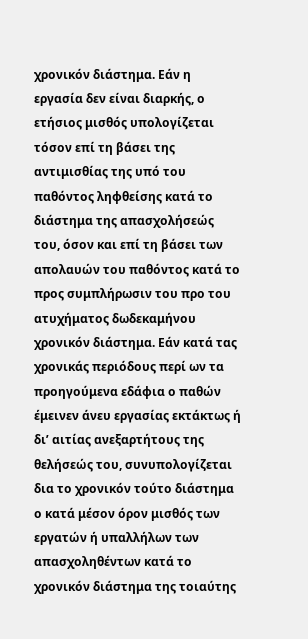χρονικόν διάστημα. Εάν η εργασία δεν είναι διαρκής, ο ετήσιος μισθός υπολογίζεται τόσον επί τη βάσει της αντιμισθίας της υπό του παθόντος ληφθείσης κατά το διάστημα της απασχολήσεώς του, όσον και επί τη βάσει των απολαυών του παθόντος κατά το προς συμπλήρωσιν του προ του ατυχήματος δωδεκαμήνου χρονικόν διάστημα. Εάν κατά τας χρονικάς περιόδους περί ων τα προηγούμενα εδάφια ο παθών έμεινεν άνευ εργασίας εκτάκτως ή δι’ αιτίας ανεξαρτήτους της θελήσεώς του, συνυπολογίζεται δια το χρονικόν τούτο διάστημα ο κατά μέσον όρον μισθός των εργατών ή υπαλλήλων των απασχοληθέντων κατά το χρονικόν διάστημα της τοιαύτης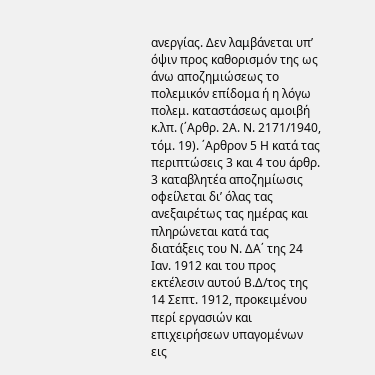ανεργίας. Δεν λαμβάνεται υπ’ όψιν προς καθορισμόν της ως άνω αποζημιώσεως το πολεμικόν επίδομα ή η λόγω πολεμ. καταστάσεως αμοιβή κ.λπ. (΄Αρθρ. 2Α. Ν. 2171/1940, τόμ. 19). ΄Αρθρον 5 Η κατά τας περιπτώσεις 3 και 4 του άρθρ. 3 καταβλητέα αποζημίωσις οφείλεται δι’ όλας τας ανεξαιρέτως τας ημέρας και πληρώνεται κατά τας διατάξεις του Ν. ΔΑ΄ της 24 Ιαν. 1912 και του προς εκτέλεσιν αυτού Β.Δ/τος της 14 Σεπτ. 1912, προκειμένου περί εργασιών και επιχειρήσεων υπαγομένων εις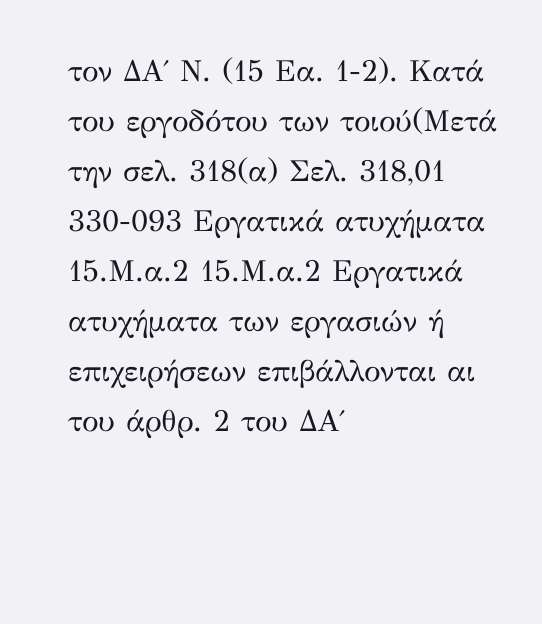τον ΔΑ΄ Ν. (15 Εα. 1-2). Κατά του εργοδότου των τοιού(Μετά την σελ. 318(α) Σελ. 318,01 330-093 Εργατικά ατυχήματα 15.Μ.α.2 15.Μ.α.2 Εργατικά ατυχήματα των εργασιών ή επιχειρήσεων επιβάλλονται αι του άρθρ. 2 του ΔΑ΄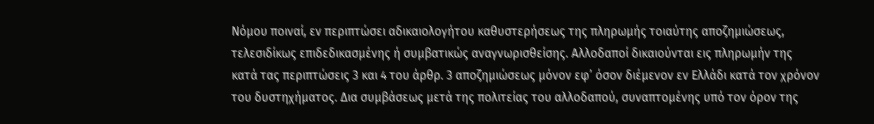Νόμου ποιναί, εν περιπτώσει αδικαιολογήτου καθυστερήσεως της πληρωμής τοιαύτης αποζημιώσεως, τελεσιδίκως επιδεδικασμένης ή συμβατικώς αναγνωρισθείσης. Αλλοδαποί δικαιούνται εις πληρωμήν της κατά τας περιπτώσεις 3 και 4 του άρθρ. 3 αποζημιώσεως μόνον εφ’ όσον διέμενον εν Ελλάδι κατά τον χρόνον του δυστηχήματος. Δια συμβάσεως μετά της πολιτείας του αλλοδαπού, συναπτομένης υπό τον όρον της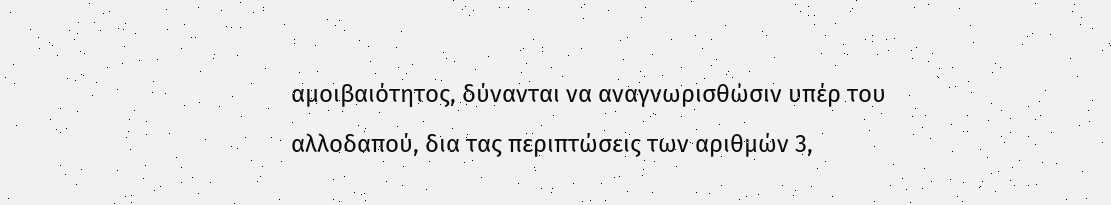αμοιβαιότητος, δύνανται να αναγνωρισθώσιν υπέρ του αλλοδαπού, δια τας περιπτώσεις των αριθμών 3,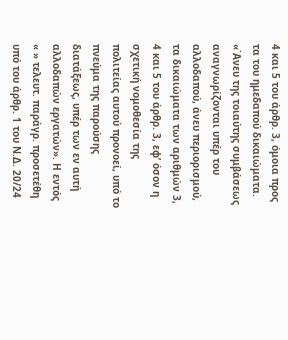4 και 5 του άρθρ. 3, όμοια προς τα του ημεδαπού δικαιώματα. «΄Ανευ της τοιαύτης συμβάσεως αναγνωρίζονται υπέρ του αλλοδαπού, άνευ περιορισμού, τα δικαιώματα των αριθμών 3, 4 και 5 του άρθρ. 3, εφ’ όσον η σχετική νομοθεσία της πολιτείας αυτού προνοεί, υπό το πνεύμα της παρούσης διατάξεως, υπέρ των εν αυτή αλλοδαπών εργατών». Η εντός « » τελευτ. παράγρ. προσετέθη υπό του άρθρ. 1 του Ν.Δ. 20/24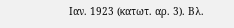Ιαν. 1923 (κατωτ. αρ. 3). Βλ.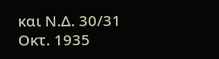και Ν.Δ. 30/31 Οκτ. 1935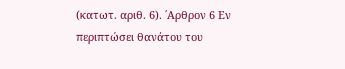(κατωτ. αριθ. 6). ΄Αρθρον 6 Εν περιπτώσει θανάτου του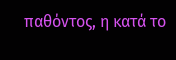παθόντος, η κατά το